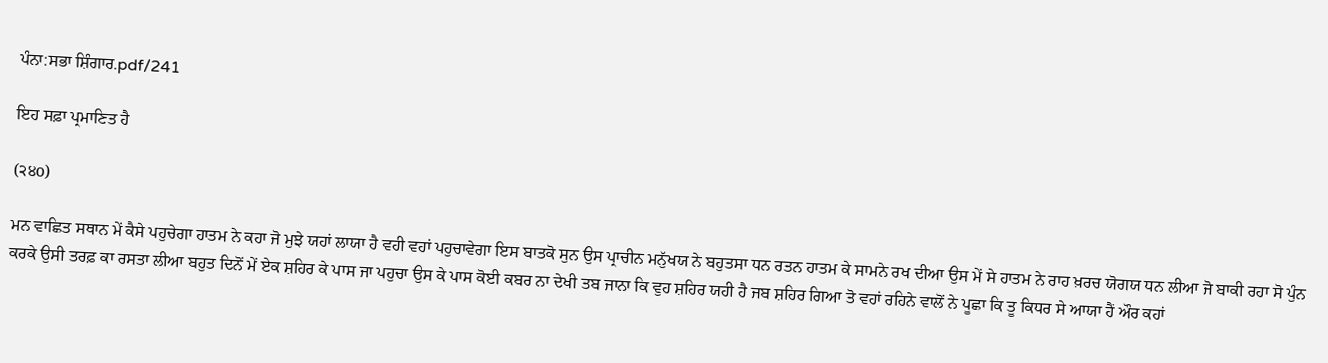ਪੰਨਾ:ਸਭਾ ਸ਼ਿੰਗਾਰ.pdf/241

ਇਹ ਸਫ਼ਾ ਪ੍ਰਮਾਣਿਤ ਹੈ

(੨੪o)

ਮਨ ਵਾਛਿਤ ਸਥਾਨ ਮੇਂ ਕੈਸੇ ਪਹੁਚੇਗਾ ਹਾਤਮ ਨੇ ਕਹਾ ਜੋ ਮੁਝੇ ਯਹਾਂ ਲਾਯਾ ਹੈ ਵਹੀ ਵਹਾਂ ਪਹੁਚਾਵੇਗਾ ਇਸ ਬਾਤਕੋ ਸੁਨ ਉਸ ਪ੍ਰਾਚੀਨ ਮਨੁੱਖਯ ਨੇ ਬਹੁਤਸਾ ਧਨ ਰਤਨ ਹਾਤਮ ਕੇ ਸਾਮਨੇ ਰਖ ਦੀਆ ਉਸ ਮੇਂ ਸੇ ਹਾਤਮ ਨੇ ਰਾਹ ਖ਼ਰਚ ਯੋਗਯ ਧਨ ਲੀਆ ਜੋ ਬਾਕੀ ਰਹਾ ਸੋ ਪੁੰਨ ਕਰਕੇ ਉਸੀ ਤਰਫ਼ ਕਾ ਰਸਤਾ ਲੀਆ ਬਹੁਤ ਦਿਨੋਂ ਮੇਂ ਏਕ ਸ਼ਹਿਰ ਕੇ ਪਾਸ ਜਾ ਪਹੁਚਾ ਉਸ ਕੇ ਪਾਸ ਕੋਈ ਕਬਰ ਨਾ ਦੇਖੀ ਤਬ ਜਾਨਾ ਕਿ ਵੁਹ ਸ਼ਹਿਰ ਯਹੀ ਹੈ ਜਬ ਸ਼ਹਿਰ ਗਿਆ ਤੋ ਵਹਾਂ ਰਹਿਨੇ ਵਾਲੋਂ ਨੇ ਪੂਛਾ ਕਿ ਤੂ ਕਿਧਰ ਸੇ ਆਯਾ ਹੈਂ ਔਰ ਕਹਾਂ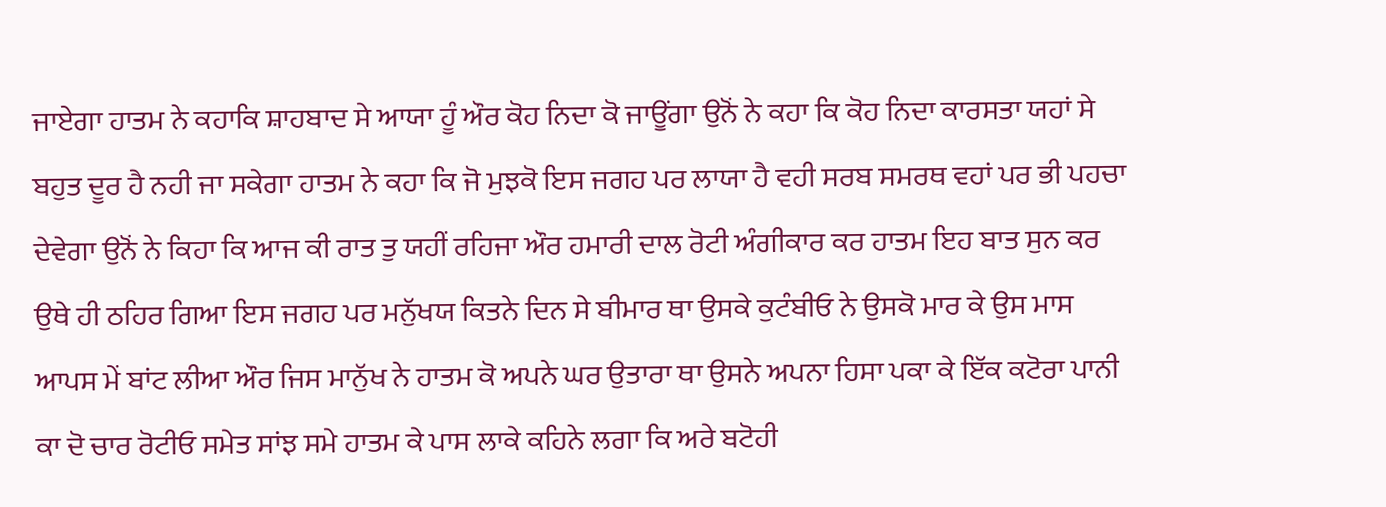ਜਾਏਗਾ ਹਾਤਮ ਨੇ ਕਹਾਕਿ ਸ਼ਾਹਬਾਦ ਸੇ ਆਯਾ ਹੂੰ ਔਰ ਕੋਹ ਨਿਦਾ ਕੋ ਜਾਊਂਗਾ ਉਨੋਂ ਨੇ ਕਹਾ ਕਿ ਕੋਹ ਨਿਦਾ ਕਾਰਸਤਾ ਯਹਾਂ ਸੇ ਬਹੁਤ ਦੂਰ ਹੈ ਨਹੀ ਜਾ ਸਕੇਗਾ ਹਾਤਮ ਨੇ ਕਹਾ ਕਿ ਜੋ ਮੁਝਕੋ ਇਸ ਜਗਹ ਪਰ ਲਾਯਾ ਹੈ ਵਹੀ ਸਰਬ ਸਮਰਥ ਵਹਾਂ ਪਰ ਭੀ ਪਹਚਾ ਦੇਵੇਗਾ ਉਨੋਂ ਨੇ ਕਿਹਾ ਕਿ ਆਜ ਕੀ ਰਾਤ ਤੁ ਯਹੀਂ ਰਹਿਜਾ ਔਰ ਹਮਾਰੀ ਦਾਲ ਰੋਟੀ ਅੰਗੀਕਾਰ ਕਰ ਹਾਤਮ ਇਹ ਬਾਤ ਸੁਨ ਕਰ ਉਥੇ ਹੀ ਠਹਿਰ ਗਿਆ ਇਸ ਜਗਹ ਪਰ ਮਨੁੱਖਯ ਕਿਤਨੇ ਦਿਨ ਸੇ ਬੀਮਾਰ ਥਾ ਉਸਕੇ ਕੁਟੰਬੀਓ ਨੇ ਉਸਕੋ ਮਾਰ ਕੇ ਉਸ ਮਾਸ ਆਪਸ ਮੇਂ ਬਾਂਟ ਲੀਆ ਔਰ ਜਿਸ ਮਾਨੁੱਖ ਨੇ ਹਾਤਮ ਕੋ ਅਪਨੇ ਘਰ ਉਤਾਰਾ ਥਾ ਉਸਨੇ ਅਪਨਾ ਹਿਸਾ ਪਕਾ ਕੇ ਇੱਕ ਕਟੋਰਾ ਪਾਨੀ ਕਾ ਦੋ ਚਾਰ ਰੋਟੀਓ ਸਮੇਤ ਸਾਂਝ ਸਮੇ ਹਾਤਮ ਕੇ ਪਾਸ ਲਾਕੇ ਕਹਿਨੇ ਲਗਾ ਕਿ ਅਰੇ ਬਟੋਹੀ